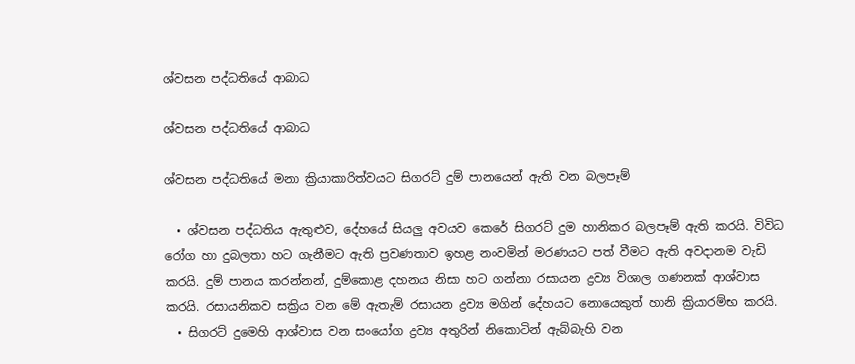ශ්වසන පද්ධතියේ ආබාධ

ශ්වසන පද්ධතියේ ආබාධ

ශ්වසන පද්ධතියේ මනා ක්‍රියාකාරිත්වයට සිගරට් දුම් පානයෙන් ඇති වන බලපෑම්

  • ශ්වසන පද්ධතිය ඇතුළුව, දේහයේ සියලු අවයව කෙරේ සිගරට් දුම හානිකර බලපෑම් ඇති කරයි. විවිධ රෝග හා දුබලතා හට ගැනීමට ඇති ප්‍රවණතාව ඉහළ නංවමින් මරණයට පත් වීමට ඇති අවදානම වැඩි කරයි. දුම් පානය කරන්නන්, දුම්කොළ දහනය නිසා හට ගන්නා රසායන ද්‍රව්‍ය විශාල ගණනක් ආශ්වාස කරයි. රසායනිකව සක්‍රිය වන මේ ඇතැම් රසායන ද්‍රව්‍ය මගින් දේහයට නොයෙකුත් හානි ක්‍රියාරම්භ කරයි.
  • සිගරට් දුමෙහි ආශ්වාස වන සංයෝග ද්‍රව්‍ය අතුරින් නිකොටින් ඇබ්බැහි වන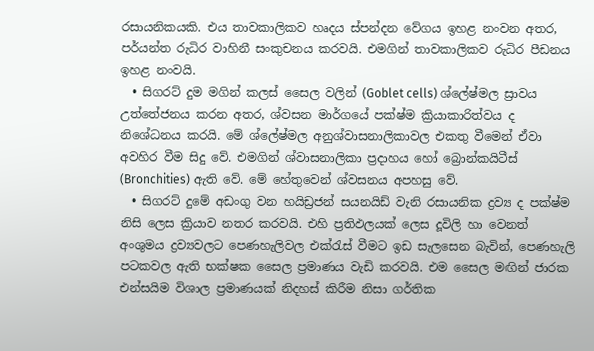රසායනිකයකි. එය තාවකාලිකව හෘදය ස්පන්දන වේගය ඉහළ නංවන අතර, පර්යන්ත රුධිර වාහිනී සංකුචනය කරවයි. එමගින් තාවකාලිකව රුධිර පීඩනය ඉහළ නංවයි.
  • සිගරට් දුම මගින් කලස් සෛල වලින් (Goblet cells) ශ්ලේෂ්මල ස්‍රාවය උත්තේජනය කරන අතර, ශ්වසන මාර්ගයේ පක්ෂ්ම ක්‍රියාකාරිත්වය ද නිශේධනය කරයි. මේ ශ්ලේෂ්මල අනුශ්වාසනාලිකාවල එකතු වීමෙන් ඒවා අවහිර වීම සිදු වේ. එමගින් ශ්වාසනාලිකා ප්‍රදාහය හෝ බ්‍රොන්කයිටීස් (Bronchities) ඇති වේ. මේ හේතුවෙන් ශ්වසනය අපහසු වේ.
  • සිගරට් දුමේ අඩංගු වන හයිඩ්‍රජන් සයනයිඩ් වැනි රසායනික ද්‍රව්‍ය ද පක්ෂ්ම නිසි ලෙස ක්‍රියාව නතර කරවයි. එහි ප්‍රතිඵලයක් ලෙස දූවිලි හා වෙනත් අංශුමය ද්‍රව්‍යවලට පෙණහැලිවල එක්රැස් වීමට ඉඩ සැලසෙන බැවින්, පෙණහැලි පටකවල ඇති භක්ෂක සෛල ප්‍රමාණය වැඩි කරවයි. එම සෛල මඟින් ජාරක එන්සයිම විශාල ප්‍රමාණයක් නිදහස් කිරීම නිසා ගර්තික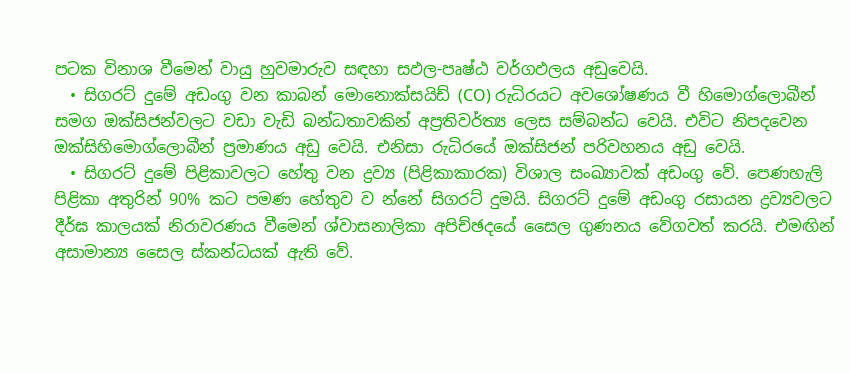පටක විනාශ වීමෙන් වායු හුවමාරුව සඳහා සඵල-පෘෂ්ඨ වර්ගඵලය අඩුවෙයි.
  • සිගරට් දුමේ අඩංගු වන කාබන් මොනොක්සයිඩ් (CO) රුධිරයට අවශෝෂණය වී හිමොග්ලොබීන් සමග ඔක්සිජන්වලට වඩා වැඩි බන්ධතාවකින් අප්‍රතිවර්ත්‍ය ලෙස සම්බන්ධ වෙයි. එවිට නිපදවෙන ඔක්සිහිමොග්ලොබීන් ප්‍රමාණය අඩු වෙයි. එනිසා රුධිරයේ ඔක්සිජන් පරිවහනය අඩු වෙයි.
  • සිගරට් දුමේ පිළිකාවලට හේතු වන ද්‍රව්‍ය (පිළිකාකාරක) විශාල සංඛ්‍යාවක් අඩංගු වේ. පෙණහැලි පිළිකා අතුරින් 90% කට පමණ හේතුව ව න්නේ සිගරට් දුමයි. සිගරට් දුමේ අඩංගු රසායන ද්‍රව්‍යවලට දීර්ඝ කාලයක් නිරාවරණය වීමෙන් ශ්වාසනාලිකා අපිච්ඡදයේ සෛල ගුණනය වේගවත් කරයි. එමඟින් අසාමාන්‍ය සෛල ස්කන්ධයක් ඇති වේ.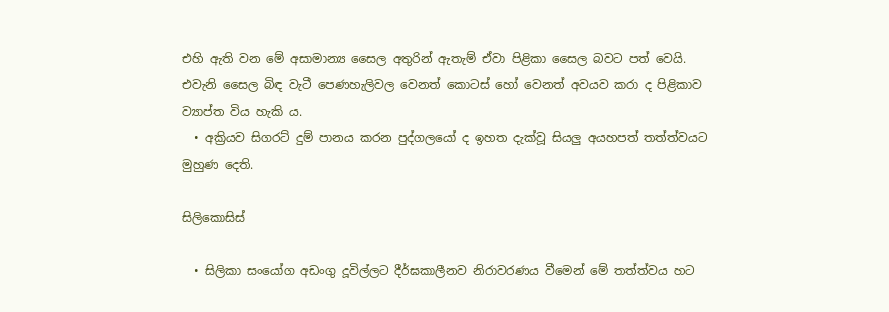එහි ඇති වන මේ අසාමාන්‍ය සෛල අතුරින් ඇතැම් ඒවා පිළිකා සෛල බවට පත් වෙයි. එවැනි සෛල බිඳ වැටී පෙණහැලිවල වෙනත් කොටස් හෝ වෙනත් අවයව කරා ද පිළිකාව ව්‍යාප්ත විය හැකි ය.
  • අක්‍රියව සිගරට් දුම් පානය කරන පුද්ගලයෝ ද ඉහත දැක්වූ සියලු අයහපත් තත්ත්වයට මුහුණ දෙති.

සිලිකොසිස්

  • සිලිකා සංයෝග අඩංගු දූවිල්ලට දීර්ඝකාලීනව නිරාවරණය වීමෙන් මේ තත්ත්වය හට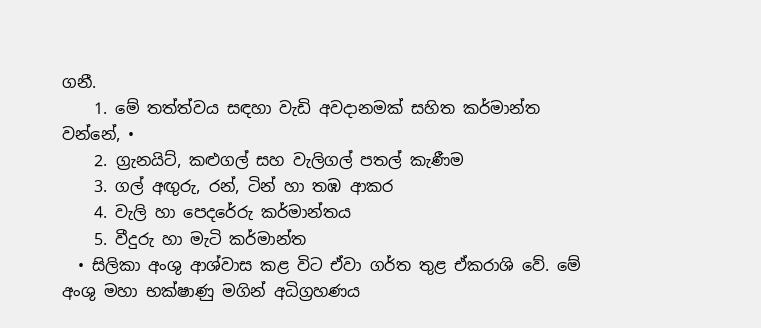ගනී.
    1. මේ තත්ත්වය සඳහා වැඩි අවදානමක් සහිත කර්මාන්ත වන්නේ, •
    2. ග්‍රැනයිට්, කළුගල් සහ වැලිගල් පතල් කැණීම
    3. ගල් අඟුරු, රන්, ටින් හා තඹ ආකර
    4. වැලි හා පෙදරේරු කර්මාන්තය
    5. වීදුරු හා මැටි කර්මාන්ත
  • සිලිකා අංශු ආශ්වාස කළ විට ඒවා ගර්ත තුළ ඒකරාශි වේ. මේ අංශු මහා භක්ෂාණු මගින් අධිග්‍රහණය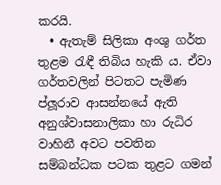කරයි.
  • ඇතැම් සිලිකා අංශු ගර්ත තුළම රැඳී තිබිය හැකි ය. ඒවා ගර්තවලින් පිටතට පැමිණ ප්ලූරාව ආසන්නයේ ඇති අනුශ්වාසනාලිකා හා රුධිර වාහිනී අවට පවතින සම්බන්ධක පටක තුළට ගමන්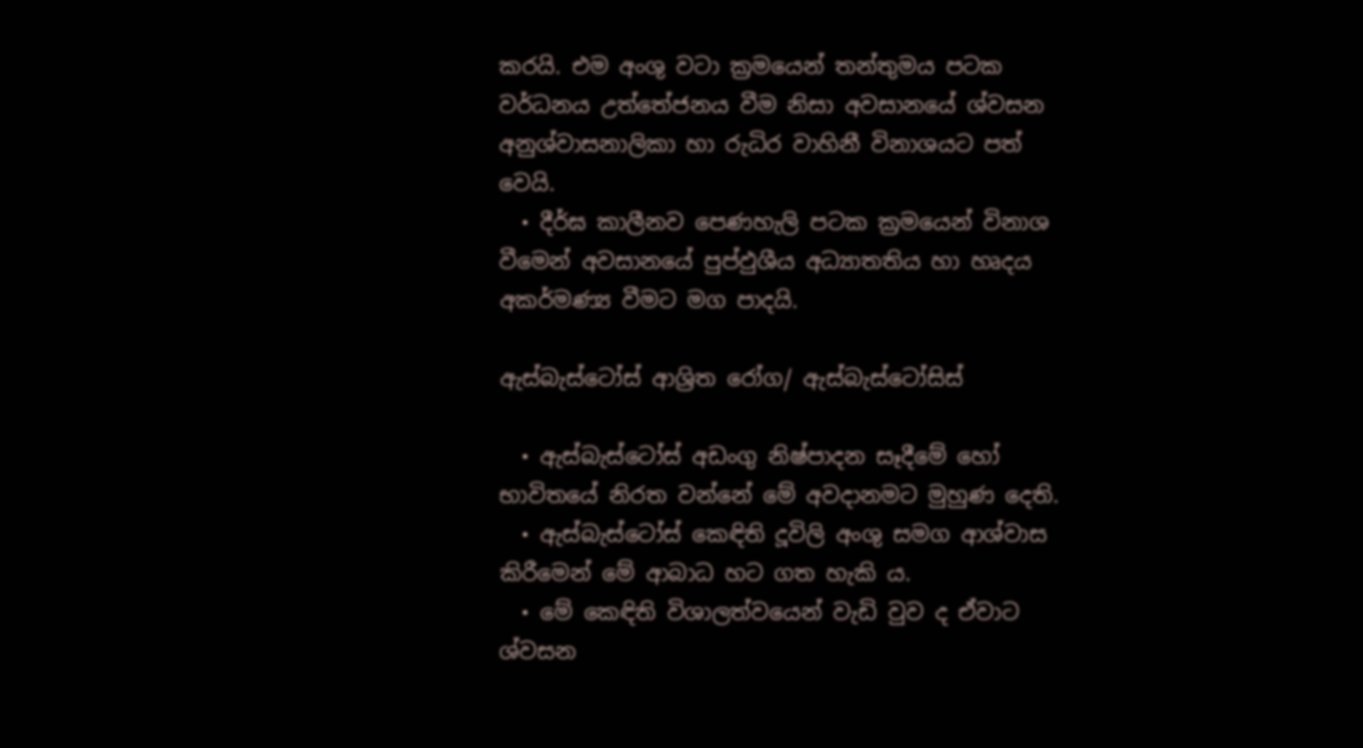කරයි. එම අංශු වටා ක්‍රමයෙන් තන්තුමය පටක වර්ධනය උත්තේජනය වීම නිසා අවසානයේ ශ්වසන අනුශ්වාසනාලිකා හා රුධිර වාහිනී විනාශයට පත් වෙයි.
  • දීර්ඝ කාලීනව පෙණහැලි පටක ක්‍රමයෙන් විනාශ වීමෙන් අවසානයේ පුප්ඵුශීය අධ්‍යාතතිය හා හෘදය අකර්මණ්‍ය වීමට මග පාදයි.

ඇස්බැස්ටෝස් ආශ්‍රිත රෝග/ ඇස්බැස්ටෝසිස්

  • ඇස්බැස්ටෝස් අඩංගු නිෂ්පාදන සෑදීමේ හෝ භාවිතයේ නිරත වන්නේ මේ අවදානමට මුහුණ දෙති.
  • ඇස්බැස්ටෝස් කෙඳිති දූවිලි අංශු සමග ආශ්වාස කිරීමෙන් මේ ආබාධ හට ගත හැකි ය.
  • මේ කෙඳිති විශාලත්වයෙන් වැඩි වුව ද ඒවාට ශ්වසන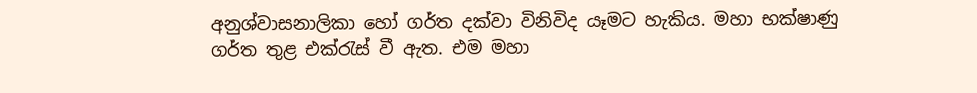අනුශ්වාසනාලිකා හෝ ගර්ත දක්වා විනිවිද යෑමට හැකිය. මහා භක්ෂාණු ගර්ත තුළ එක්රැස් වී ඇත. එම මහා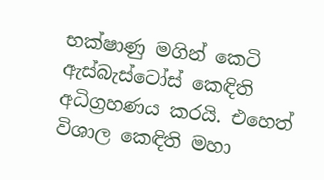භක්ෂාණු මගින් කෙටි ඇස්බැස්ටෝස් කෙඳිති අධිග්‍රහණය කරයි. එහෙත් විශාල කෙඳිති මහා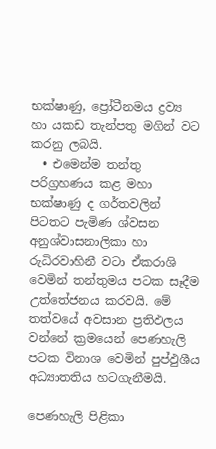භක්ෂාණු, ප්‍රෝටීනමය ද්‍රව්‍ය හා යකඩ තැන්පතු මගින් වට කරනු ලබයි.
  • එමෙන්ම තන්තු පරිග්‍රහණය කළ මහා භක්ෂාණු ද ගර්තවලින් පිටතට පැමිණ ශ්වසන අනුශ්වාසනාලිකා හා රුධිරවාහිනී වටා ඒකරාශි වෙමින් තන්තුමය පටක සෑදීම උත්තේජනය කරවයි. මේ තත්වයේ අවසාන ප්‍රතිඵලය වන්නේ ක්‍රමයෙන් පෙණහැලි පටක විනාශ වෙමින් පුප්ඵුශීය අධ්‍යාතතිය හටගැනීමයි.

පෙණහැලි පිළිකා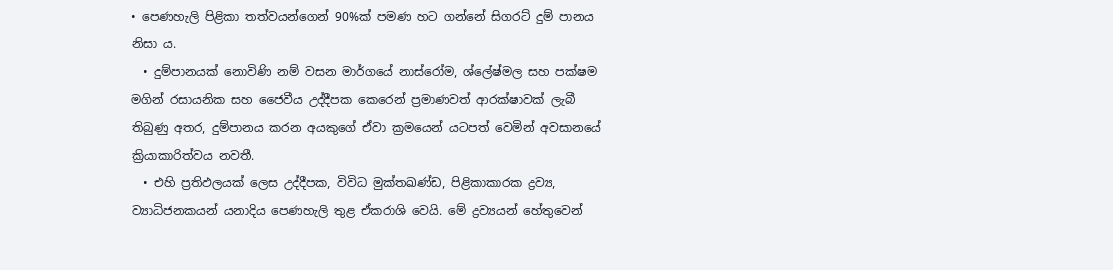• පෙණහැලි පිළිකා තත්වයන්ගෙන් 90%ක් පමණ හට ගන්නේ සිගරට් දුම් පානය නිසා ය.
  • දුම්පානයක් නොවිණි නම් වසන මාර්ගයේ නාස්රෝම, ශ්ලේෂ්මල සහ පක්ෂම මගින් රසායනික සහ ජෛවීය උද්දීපක කෙරෙන් ප්‍රමාණවත් ආරක්ෂාවක් ලැබී තිබුණු අතර, දුම්පානය කරන අයකුගේ ඒවා ක්‍රමයෙන් යටපත් වෙමින් අවසානයේ ක්‍රියාකාරිත්වය නවතී.
  • එහි ප්‍රතිඵලයක් ලෙස උද්දීපක, විවිධ මුක්තඛණ්ඩ, පිළිකාකාරක ද්‍රව්‍ය, ව්‍යාධිජනකයන් යනාදිය පෙණහැලි තුළ ඒකරාශි වෙයි. මේ ද්‍රව්‍යයන් හේතුවෙන්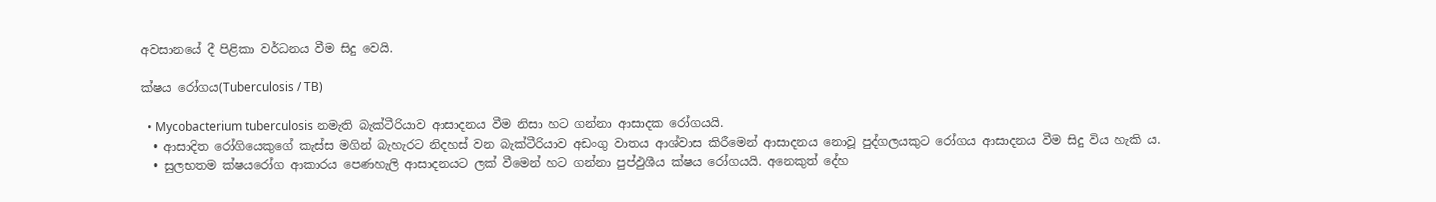අවසානයේ දී පිළිකා වර්ධනය වීම සිදු වෙයි.

ක්ෂය රෝගය(Tuberculosis / TB)

  • Mycobacterium tuberculosis නමැති බැක්ටීරියාව ආසාදනය වීම නිසා හට ගන්නා ආසාදක රෝගයයි.
  • ආසාදිත රෝගියෙකුගේ කැස්ස මගින් බැහැරට නිදහස් වන බැක්ටීරියාව අඩංගු වාතය ආශ්වාස කිරීමෙන් ආසාදනය නොවූ පුද්ගලයකුට රෝගය ආසාදනය වීම සිදු විය හැකි ය.
  • සුලභතම ක්ෂයරෝග ආකාරය පෙණහැලි ආසාදනයට ලක් වීමෙන් හට ගන්නා පුප්ඵුශීය ක්ෂය රෝගයයි. අනෙකුත් දේහ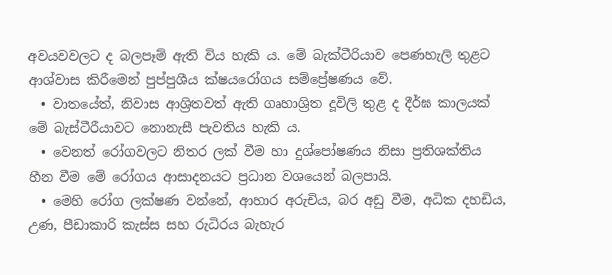අවයවවලට ද බලපෑම් ඇති විය හැකි ය. මේ බැක්ටීරියාව පෙණහැලි තුළට ආශ්වාස කිරීමෙන් පුප්පුශීය ක්ෂයරෝගය සම්ප්‍රේෂණය වේ.
  • වාතයේත්, නිවාස ආශ්‍රිතවත් ඇති ගෘහාශ්‍රිත දූවිලි තුළ ද දීර්ඝ කාලයක් මේ බැස්ටීරීයාවට නොනැසී පැවතිය හැකි ය.
  • වෙනත් රෝගවලට නිතර ලක් වීම හා දුශ්පෝෂණය නිසා ප්‍රතිශක්තිය හීන වීම මේ රෝගය ආසාදනයට ප්‍රධාන වශයෙන් බලපායි.
  • මෙහි රෝග ලක්ෂණ වන්නේ, ආහාර අරුචිය, බර අඩු වීම, අධික දහඩිය, උණ, පීඩාකාරි කැස්ස සහ රුධිරය බැහැර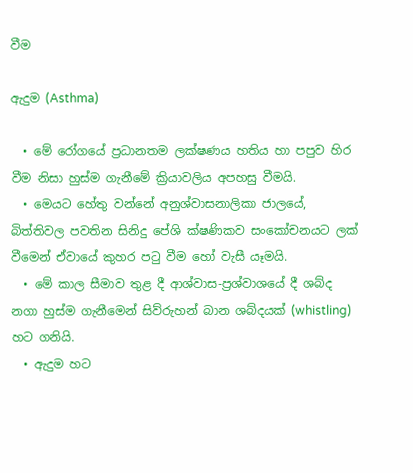වීම

ඇදුම (Asthma)

  • මේ රෝගයේ ප්‍රධානතම ලක්ෂණය හතිය හා පපුව හිර වීම නිසා හුස්ම ගැනීමේ ක්‍රියාවලිය අපහසු වීමයි.
  • මෙයට හේතු වන්නේ අනුශ්වාසනාලිකා ජාලයේ, බිත්තිවල පවතින සිනිදු පේශි ක්ෂණිකව සංකෝචනයට ලක් වීමෙන් ඒවායේ කුහර පටු වීම හෝ වැසී යෑමයි.
  • මේ කාල සීමාව තුළ දී ආශ්වාස-ප්‍රශ්වාශයේ දී ශබ්ද නගා හුස්ම ගැනීමෙන් සිව්රුහන් බාන ශබ්දයක් (whistling) හට ගනියි.
  • ඇදුම හට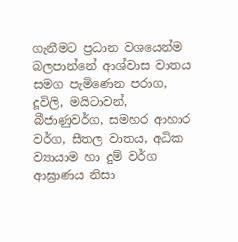ගැනීමට ප්‍රධාන වශයෙන්ම බලපාන්නේ ආශ්වාස වාතය සමග පැමිණෙන පරාග, දූවිලි, මයිටාවන්, බීජාණුවර්ග, සමහර ආහාර වර්ග, සීතල වාතය, අධික ව්‍යායාම හා දුම් වර්ග ආඝ්‍රාණය නිසා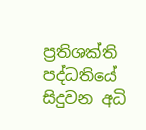ප්‍රතිශක්ති පද්ධතියේ සිදුවන අධි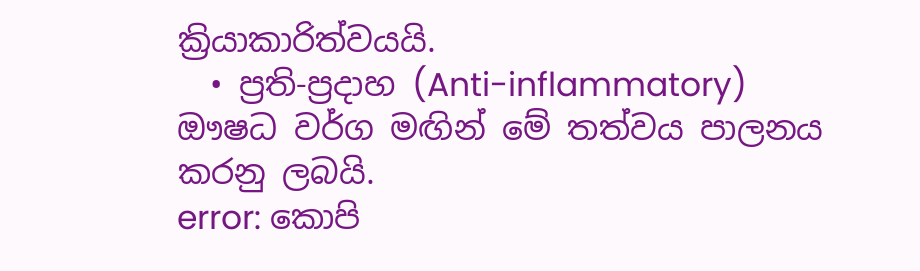ක්‍රියාකාරිත්වයයි.
  • ප්‍රති-ප්‍රදාහ (Anti-inflammatory) ඖෂධ වර්ග මඟින් මේ තත්වය පාලනය කරනු ලබයි.
error: කොපි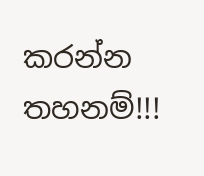කරන්න තහනම්!!!